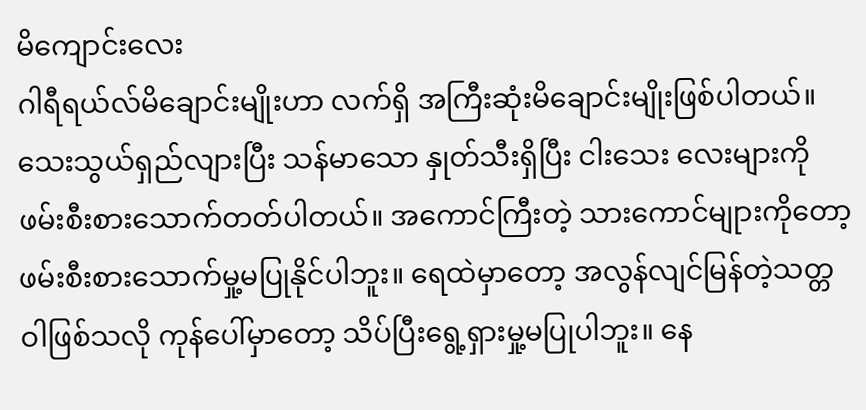မိကျောင်းလေး
ဂါရီရယ်လ်မိချောင်းမျိုးဟာ လက်ရှိ အကြီးဆုံးမိချောင်းမျိုးဖြစ်ပါတယ်။ သေးသွယ်ရှည်လျားပြီး သန်မာသော နှုတ်သီးရှိပြီး ငါးသေး လေးများကို ဖမ်းစီးစားသောက်တတ်ပါတယ်။ အကောင်ကြီးတဲ့ သားကောင်မျုားကိုတော့ ဖမ်းစီးစားသောက်မှု့မပြုနိုင်ပါဘူး။ ရေထဲမှာတော့ အလွန်လျင်မြန်တဲ့သတ္တဝါဖြစ်သလို ကုန်ပေါ်မှာတော့ သိပ်ပြီးရွေ့ရှားမှု့မပြုပါဘူး။ နေ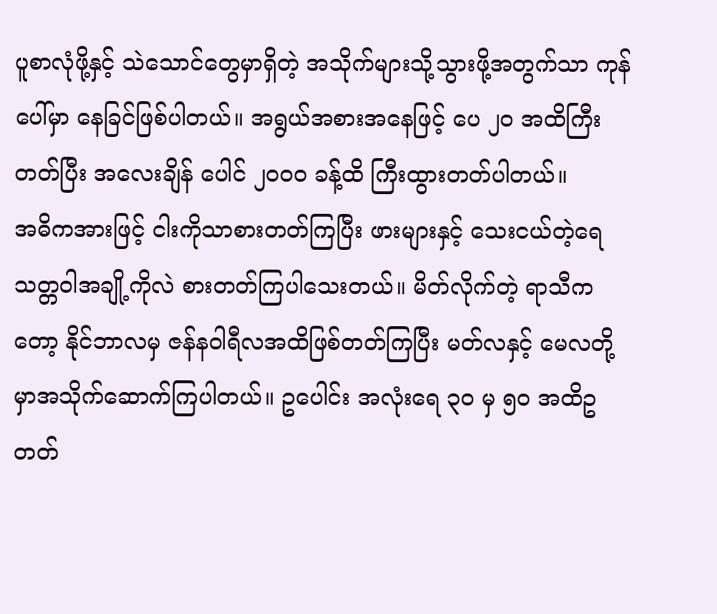ပူစာလုံဖို့နှင့် သဲသောင်တွေမှာရှိတဲ့ အသိုက်များသို့သွားဖို့အတွက်သာ ကုန်ပေါ်မှာ နေခြင်ဖြစ်ပါတယ်။ အရွယ်အစားအနေဖြင့် ပေ ၂ဝ အထိကြီးတတ်ပြီး အလေးချိန် ပေါင် ၂ဝဝဝ ခန့်ထိ ကြီးထွားတတ်ပါတယ်။
အဓိကအားဖြင့် ငါးကိုသာစားတတ်ကြပြီး ဖားများနှင့် သေးငယ်တဲ့ရေသတ္တဝါအချို့ကိုလဲ စားတတ်ကြပါသေးတယ်။ မိတ်လိုက်တဲ့ ရာသီကတော့ နိုင်ဘာလမှ ဇန်နဝါရီလအထိဖြစ်တတ်ကြပြီး မတ်လနှင့် မေလတို့မှာအသိုက်ဆောက်ကြပါတယ်။ ဥပေါင်း အလုံးရေ ၃ဝ မှ ၅ဝ အထိဥတတ်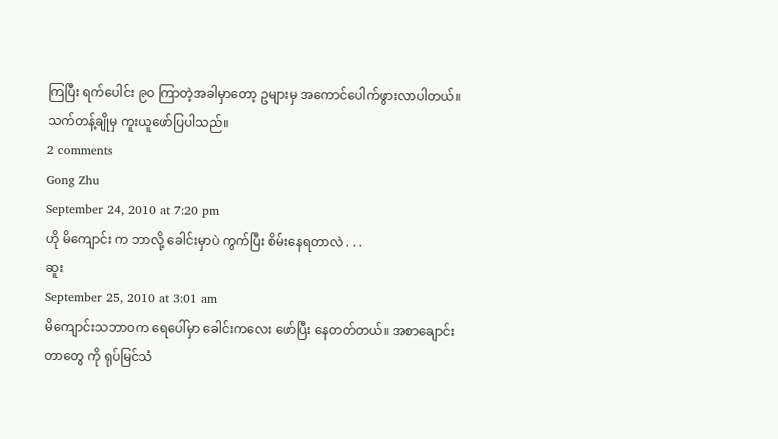ကြပြီး ရက်ပေါင်း ၉ဝ ကြာတဲ့အခါမှာတော့ ဥများမှ အကောင်ပေါက်ဖွားလာပါတယ်။
သက်တန့်ချိုမှ ကူးယူဖော်ပြပါသည်။
2 comments
Gong Zhu
September 24, 2010 at 7:20 pm
ဟို မိကျောင်း က ဘာလို့ ခေါင်းမှာပဲ ကွက်ပြီး စိမ်းနေရတာလဲ . . .
ဆူး
September 25, 2010 at 3:01 am
မိကျောင်းသဘာဝက ရေပေါ်မှာ ခေါင်းကလေး ဖော်ပြီး နေတတ်တယ်။ အစာချောင်းတာတွေ ကို ရုပ်မြင်သံ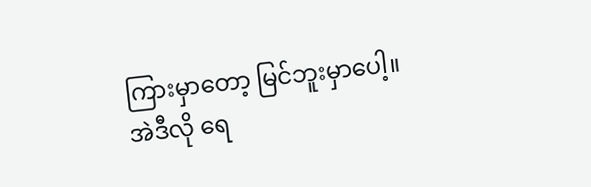ကြားမှာတော့ မြင်ဘူးမှာပေါ့။ အဲဒီလို ရေ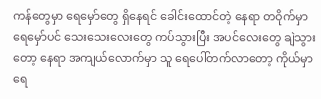ကန်တွေမှာ ရေမှော်တွေ ရှိနေရင် ခေါင်းထောင်တဲ့ နေရာ တဝိုက်မှာ ရေမှော်ပင် သေးသေးလေးတွေ ကပ်သွားပြီး အပင်လေးတွေ ချဲသွားတော့ နေရာ အကျယ်လောက်မှာ သူ ရေပေါ်တက်လာတော့ ကိုယ်မှာ ရေ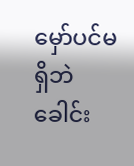မှော်ပင်မရှိဘဲ ခေါင်း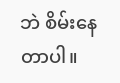ဘဲ စိမ်းနေတာပါ။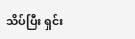သိပ်ပြီး ရှင်း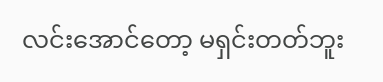လင်းအောင်တော့ မရှင်းတတ်ဘူး